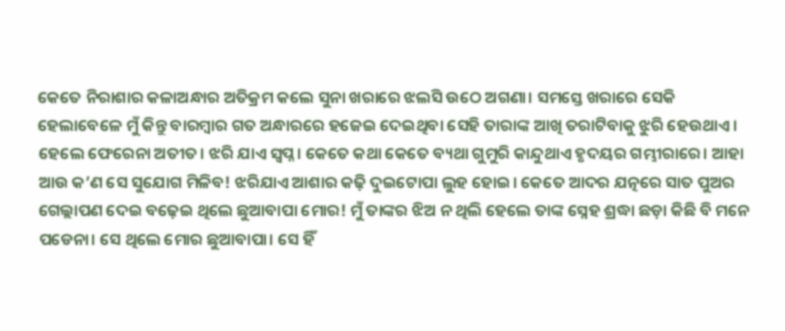କେତେ ନିରାଶାର କଳାଅନ୍ଧାର ଅତିକ୍ରମ କଲେ ସୁନା ଖରାରେ ଝଲସି ଉଠେ ଅଗଣା। ସମସ୍ତେ ଖରାରେ ସେକି ହେଲାବେଳେ ମୁଁ କିନ୍ତୁ ବାରମ୍ବାର ଗତ ଅନ୍ଧାରରେ ହଜେଇ ଦେଇଥିବା ସେହି ତାରାଙ୍କ ଆଖି ତରାଟିବାକୁ ଝୁରି ହେଉଥାଏ। ହେଲେ ଫେରେନା ଅତୀତ। ଝରି ଯାଏ ସ୍ବପ୍ନ। କେତେ କଥା କେତେ ବ୍ୟଥା ଗୁମୁରି କାନ୍ଦୁଥାଏ ହୃଦୟର ଗମ୍ଭୀରାରେ। ଆହା ଆଉ କ’ଣ ସେ ସୁଯୋଗ ମିଳିବ! ଝରିଯାଏ ଆଶାର କଢ଼ି ଦୁଇଟୋପା ଲୁହ ହୋଇ। କେତେ ଆଦର ଯତ୍ନରେ ସାତ ପୁଅର ଗେଲ୍ଲାପଣ ଦେଇ ବଢ଼େଇ ଥିଲେ ଛୁଆବାପା ମୋର! ମୁଁ ତାଙ୍କର ଝିଅ ନ ଥିଲି ହେଲେ ତାଙ୍କ ସ୍ନେହ ଶ୍ରଦ୍ଧା ଛଡ଼ା କିଛି ବି ମନେ ପଡେନା। ସେ ଥିଲେ ମୋର ଛୁଆବାପା। ସେ ହିଁ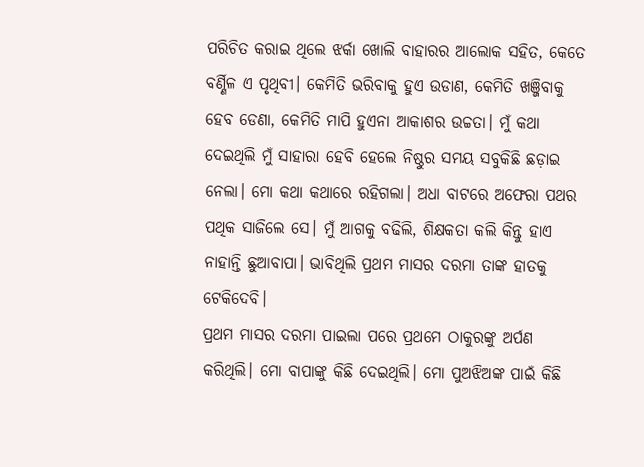ପରିଚିତ କରାଇ ଥିଲେ ଝର୍କା ଖୋଲି ବାହାରର ଆଲୋକ ସହିତ, କେତେ ବର୍ଣ୍ଣିଳ ଏ ପୃଥିବୀ। କେମିତି ଭରିବାକୁ ହୁଏ ଉଡାଣ, କେମିତି ଖଞ୍ଜିବାକୁ ହେବ ଡେଣା, କେମିତି ମାପି ହୁଏନା ଆକାଶର ଉଚ୍ଚତା। ମୁଁ କଥା ଦେଇଥିଲି ମୁଁ ସାହାରା ହେବି ହେଲେ ନିଷ୍ଠୁର ସମୟ ସବୁକିଛି ଛଡ଼ାଇ ନେଲା। ମୋ କଥା କଥାରେ ରହିଗଲା। ଅଧା ବାଟରେ ଅଫେରା ପଥର ପଥିକ ସାଜିଲେ ସେ। ମୁଁ ଆଗକୁ ବଢିଲି, ଶିକ୍ଷକତା କଲି କିନ୍ତୁ ହାଏ ନାହାନ୍ତି ଛୁଆବାପା। ଭାବିଥିଲି ପ୍ରଥମ ମାସର ଦରମା ତାଙ୍କ ହାତକୁ ଟେକିଦେବି।
ପ୍ରଥମ ମାସର ଦରମା ପାଇଲା ପରେ ପ୍ରଥମେ ଠାକୁରଙ୍କୁ ଅର୍ପଣ କରିଥିଲି। ମୋ ବାପାଙ୍କୁ କିଛି ଦେଇଥିଲି। ମୋ ପୁଅଝିଅଙ୍କ ପାଇଁ କିଛି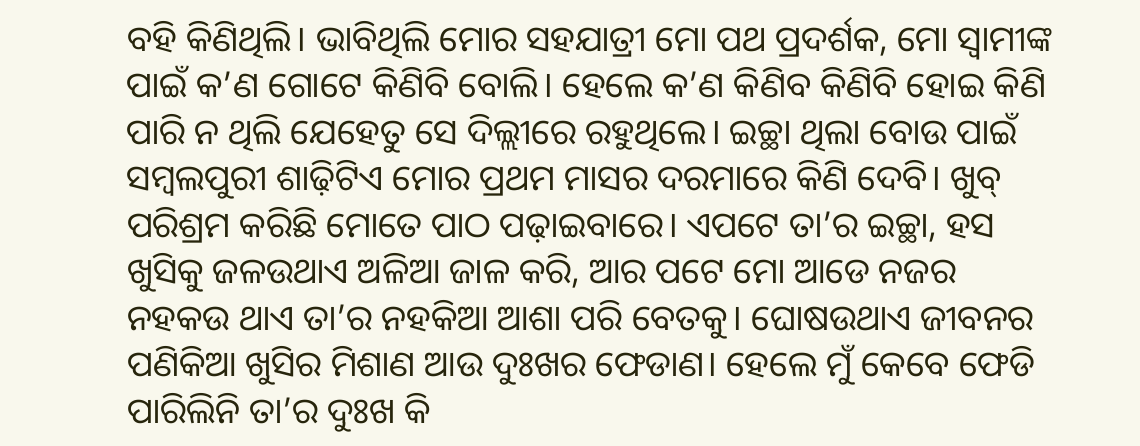ବହି କିଣିଥିଲି। ଭାବିଥିଲି ମୋର ସହଯାତ୍ରୀ ମୋ ପଥ ପ୍ରଦର୍ଶକ, ମୋ ସ୍ବାମୀଙ୍କ ପାଇଁ କ’ଣ ଗୋଟେ କିଣିବି ବୋଲି। ହେଲେ କ’ଣ କିଣିବ କିଣିବି ହୋଇ କିଣି ପାରି ନ ଥିଲି ଯେହେତୁ ସେ ଦିଲ୍ଲୀରେ ରହୁଥିଲେ। ଇଚ୍ଛା ଥିଲା ବୋଉ ପାଇଁ ସମ୍ବଲପୁରୀ ଶାଢ଼ିଟିଏ ମୋର ପ୍ରଥମ ମାସର ଦରମାରେ କିଣି ଦେବି। ଖୁବ୍ ପରିଶ୍ରମ କରିଛି ମୋତେ ପାଠ ପଢ଼ାଇବାରେ। ଏପଟେ ତା’ର ଇଚ୍ଛା, ହସ ଖୁସିକୁ ଜଳଉଥାଏ ଅଳିଆ ଜାଳ କରି, ଆର ପଟେ ମୋ ଆଡେ ନଜର ନହକଉ ଥାଏ ତା’ର ନହକିଆ ଆଶା ପରି ବେତକୁ। ଘୋଷଉଥାଏ ଜୀବନର ପଣିକିଆ ଖୁସିର ମିଶାଣ ଆଉ ଦୁଃଖର ଫେଡାଣ। ହେଲେ ମୁଁ କେବେ ଫେଡି ପାରିଲିନି ତା’ର ଦୁଃଖ କି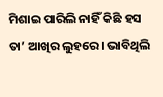ମିଶାଇ ପାରିଲି ନାହିଁ କିଛି ହସ ତା’ ଆଖିର ଲୁହରେ। ଭାବିଥିଲି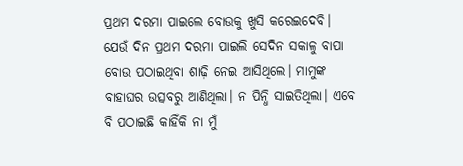ପ୍ରଥମ ଦରମା ପାଇଲେ ବୋଉକୁ ଖୁସି କରେଇଦେବି। ଯେଉଁ ଦିନ ପ୍ରଥମ ଦରମା ପାଇଲି ସେଦିନ ସକାଳୁ ବାପା ବୋଉ ପଠାଇଥିବା ଶାଢ଼ି ନେଇ ଆସିଥିଲେ। ମାମୁଙ୍କ ବାହାଘର ଉତ୍ସବରୁ ଆଣିଥିଲା। ନ ପିନ୍ଧି ସାଇତିଥିଲା। ଏବେ ବି ପଠାଇଛି କାହିଁକି ନା ମୁଁ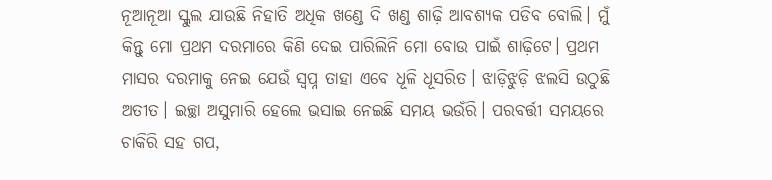ନୂଆନୂଆ ସ୍କୁଲ ଯାଉଛି ନିହାତି ଅଧିକ ଖଣ୍ଡେ ଦି ଖଣ୍ଡ ଶାଢ଼ି ଆବଶ୍ୟକ ପଡିବ ବୋଲି। ମୁଁ କିନ୍ତୁ ମୋ ପ୍ରଥମ ଦରମାରେ କିଣି ଦେଇ ପାରିଲିନି ମୋ ବୋଉ ପାଇଁ ଶାଢ଼ିଟେ। ପ୍ରଥମ ମାସର ଦରମାକୁ ନେଇ ଯେଉଁ ସ୍ବପ୍ନ ତାହା ଏବେ ଧୂଳି ଧୂସରିତ। ଝାଡ଼ିଝୁଡ଼ି ଝଲସି ଉଠୁଛି ଅତୀତ। ଇଚ୍ଛା ଅସୁମାରି ହେଲେ ଭସାଇ ନେଇଛି ସମୟ ଭଉଁରି। ପରବର୍ତ୍ତୀ ସମୟରେ ଚାକିରି ସହ ଗପ,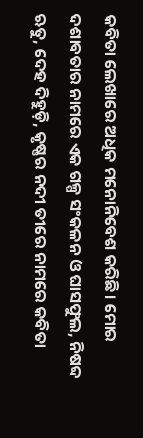କବିତା ଲେଖାରେ ଅଧିକ ମନୋନିବେଶ କରିଛି। ମୋର ଦଶାବତାର ନାମରେ ଏକ ଗଳ୍ପ ସଂକଳନ ଓ ଘାସଫୁଲ, ନିଷବ୍ଦ ଋତୁ, ଦେହ ଦିହୁଡ଼ି, କୃଷ୍ଣର ନଦୀ ତୀରେ ନାମରେ କବିତା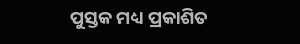ପୁସ୍ତକ ମଧ୍ୟ ପ୍ରକାଶିତ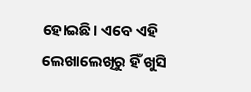ହୋଇଛି। ଏବେ ଏହି ଲେଖାଲେଖିରୁ ହିଁ ଖୁସି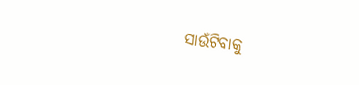ସାଉଁଟିବାକୁ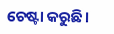ଚେଷ୍ଟା କରୁଛି।